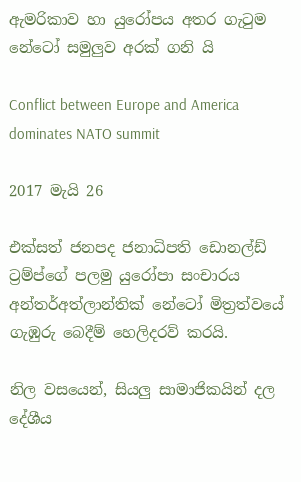ඇමරිකාව හා යුරෝපය අතර ගැටුම නේටෝ සමුලුව අරක් ගනි යි

Conflict between Europe and America dominates NATO summit

2017 මැයි 26

එක්සත් ජනපද ජනාධිපති ඩොනල්ඩ් ට්‍රම්ප්ගේ පලමු යුරෝපා සංචාරය අන්තර්අත්ලාන්තික් නේටෝ මිත්‍රත්වයේ ගැඹුරු බෙදීම් හෙලිදරව් කරයි.

නිල වසයෙන්, සියලු සාමාජිකයින් දල දේශීය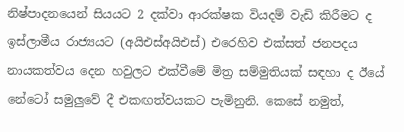නිෂ්පාදනයෙන් සියයට 2 දක්වා ආරක්ෂක වියදම් වැඩි කිරීමට ද ඉස්ලාමීය රාජ්‍යයට (අයිඑස්අයිඑස්) එරෙහිව එක්සත් ජනපදය නායකත්වය දෙන හවුලට එක්වීමේ මිත්‍ර සම්මුතියක් සඳහා ද ඊයේ නේටෝ සමුලුවේ දී එකඟත්වයකට පැමිනුනි. කෙසේ නමුත්,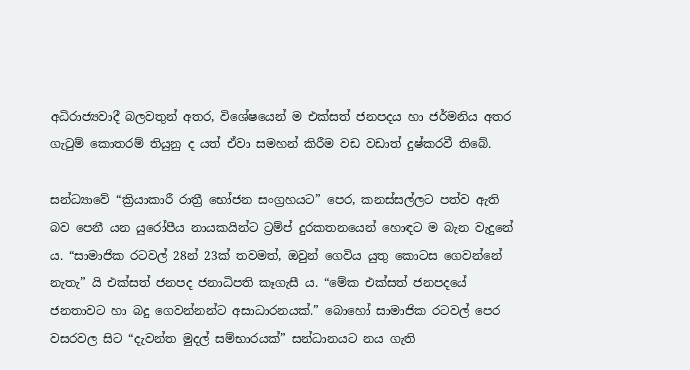අධිරාජ්‍යවාදී බලවතුන් අතර, විශේෂයෙන් ම එක්සත් ජනපදය හා ජර්මනිය අතර ගැටුම් කොතරම් තියුනු ද යත් ඒවා සමහන් කිරීම වඩ වඩාත් දුෂ්කරවී තිබේ.

සන්ධ්‍යාවේ “ක්‍රියාකාරී රාත්‍රී භෝජන සංග්‍රහයට” පෙර, කනස්සල්ලට පත්ව ඇති බව පෙනී යන යුරෝපීය නායකයින්ට ට්‍රම්ප් දුරකතනයෙන් හොඳට ම බැන වැදුනේ ය. “සාමාජික රටවල් 28න් 23ක් තවමත්, ඔවුන් ගෙවිය යුතු කොටස ගෙවන්නේ නැතැ” යි එක්සත් ජනපද ජනාධිපති කෑගැසී ය. “මේක එක්සත් ජනපදයේ ජනතාවට හා බදු ගෙවන්නන්ට අසාධාරනයක්.” බොහෝ සාමාජික රටවල් පෙර වසරවල සිට “දැවන්ත මුදල් සම්භාරයක්” සන්ධානයට නය ගැති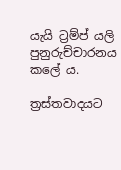යැයි ට්‍රම්ප් යලි පුනුරුච්චාරනය කලේ ය.

ත්‍රස්තවාදයට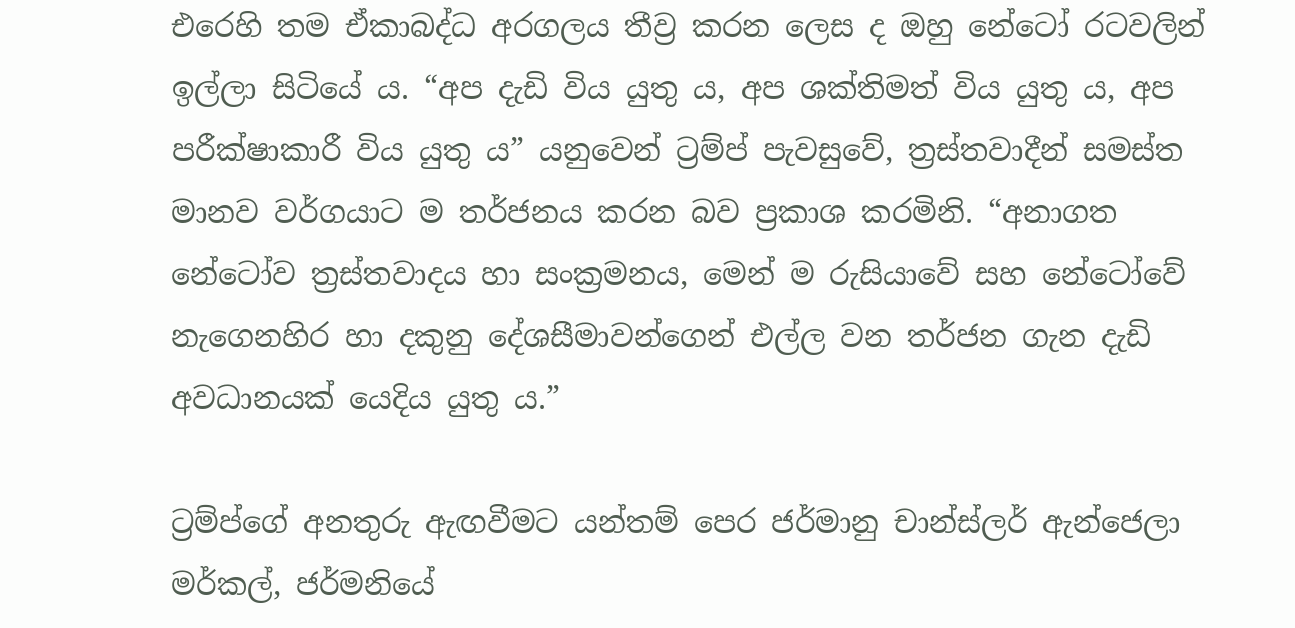එරෙහි තම ඒකාබද්ධ අරගලය තීව්‍ර කරන ලෙස ද ඔහු නේටෝ රටවලින් ඉල්ලා සිටියේ ය. “අප දැඩි විය යුතු ය, අප ශක්තිමත් විය යුතු ය, අප පරීක්ෂාකාරී විය යුතු ය” යනුවෙන් ට්‍රම්ප් පැවසුවේ, ත්‍රස්තවාදීන් සමස්ත මානව වර්ගයාට ම තර්ජනය කරන බව ප්‍රකාශ කරමිනි. “අනාගත නේටෝව ත්‍රස්තවාදය හා සංක්‍රමනය, මෙන් ම රුසියාවේ සහ නේටෝවේ නැගෙනහිර හා දකුනු දේශසීමාවන්ගෙන් එල්ල වන තර්ජන ගැන දැඩි අවධානයක් යෙදිය යුතු ය.”

ට්‍රම්ප්ගේ අනතුරු ඇඟවීමට යන්තම් පෙර ජර්මානු චාන්ස්ලර් ඇන්ජෙලා මර්කල්, ජර්මනියේ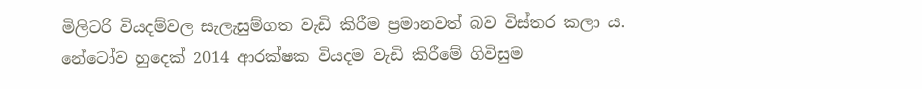මිලිටරි වියදම්වල සැලැසුම්ගත වැඩි කිරීම ප්‍රමානවත් බව විස්තර කලා ය. නේටෝව හුදෙක් 2014 ආරක්ෂක වියදම වැඩි කිරීමේ ගිවිසුම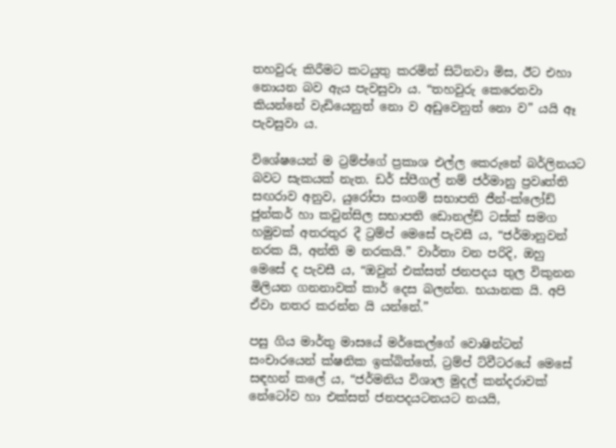තහවුරු කිරීමට කටයුතු කරමින් සිටිනවා මිස, ඊට එහා නොයන බව ඇය පැවසුවා ය. “තහවුරු කෙරෙනවා කියන්නේ වැඩියෙනුත් නො ව අඩුවෙනුත් නො ව” යයි ඈ පැවසුවා ය.

විශේෂයෙන් ම ට්‍රම්ප්ගේ ප්‍රකාශ එල්ල කෙරුනේ බර්ලිනයට බවට සැකයක් නැත. ඩර් ස්පීගල් නම් ජර්මානු ප්‍රවෘත්ති සඟරාව අනුව, යුරෝපා සංගම් සභාපති ජීන්-ක්ලෝඩ් ජුන්කර් හා කවුන්සිල සභාපති ඩොනල්ඩ් ටස්ක් සමග හමුවක් අතරතුර දී ට්‍රම්ප් මෙසේ පැවසී ය, “ජර්මානුවන් නරක යි, අන්ති ම නරකයි.” වාර්තා වන පරිදි, ඔහු මෙසේ ද පැවසී ය, “ඔවුන් එක්සත් ජනපදය තුල විකුනන මිලියන ගනනාවක් කාර් දෙස බලන්න. භයානක යි. අපි ඒවා නතර කරන්න යි යන්නේ.”

පසු ගිය මාර්තු මාසයේ මර්කෙල්ගේ වොෂින්ටන් සංචාරයෙන් ක්ෂනික ඉක්බිත්තේ, ට්‍රම්ප් ට්වීටරයේ මෙසේ සඳහන් කලේ ය, “ජර්මනිය විශාල මුදල් කන්දරාවක් නේටෝව හා එක්සත් ජනපදයටනයට නයයි,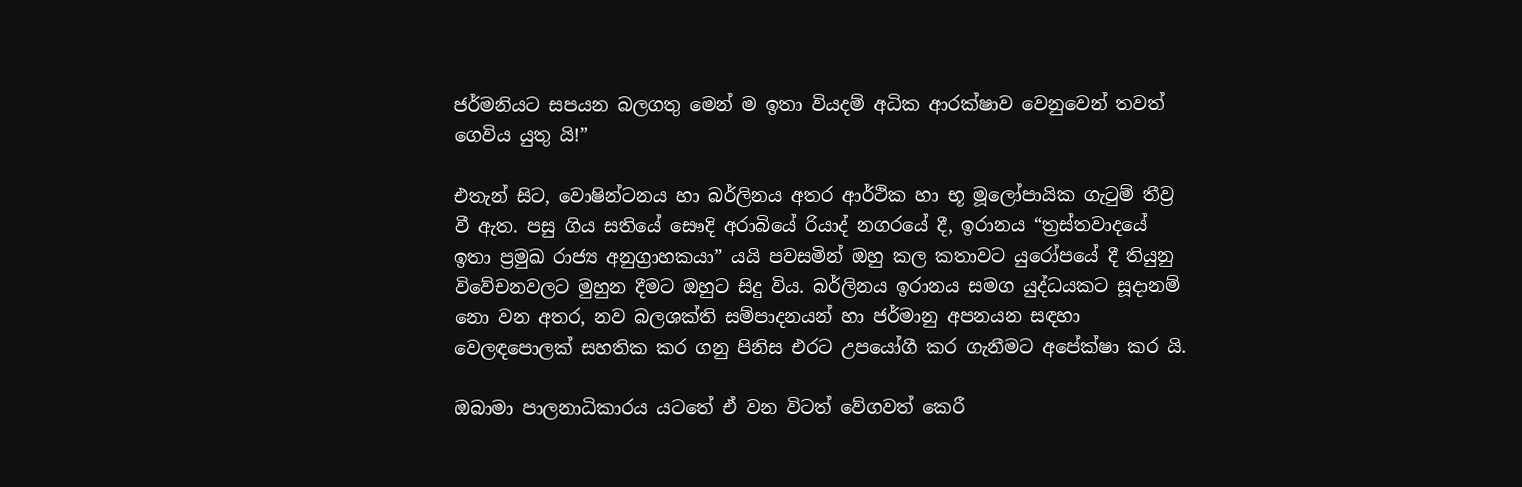ජර්මනියට සපයන බලගතු මෙන් ම ඉතා වියදම් අධික ආරක්ෂාව වෙනුවෙන් තවත් ගෙවිය යුතු යි!”

එතැන් සිට, වොෂින්ටනය හා බර්ලිනය අතර ආර්ථික හා භූ මූලෝපායික ගැටුම් තීව්‍ර වී ඇත. පසු ගිය සතියේ සෞදි අරාබියේ රියාද් නගරයේ දී, ඉරානය “ත්‍රස්තවාදයේ ඉතා ප්‍රමුඛ රාජ්‍ය අනුග්‍රාහකයා” යයි පවසමින් ඔහු කල කතාවට යුරෝපයේ දී තියුනු විවේචනවලට මුහුන දීමට ඔහුට සිදු විය. බර්ලිනය ඉරානය සමග යුද්ධයකට සූදානම් නො වන අතර, නව බලශක්ති සම්පාදනයන් හා ජර්මානු අපනයන සඳහා වෙලඳපොලක් සහතික කර ගනු පිනිස එරට උපයෝගී කර ගැනීමට අපේක්ෂා කර යි.

ඔබාමා පාලනාධිකාරය යටතේ ඒ වන විටත් වේගවත් කෙරී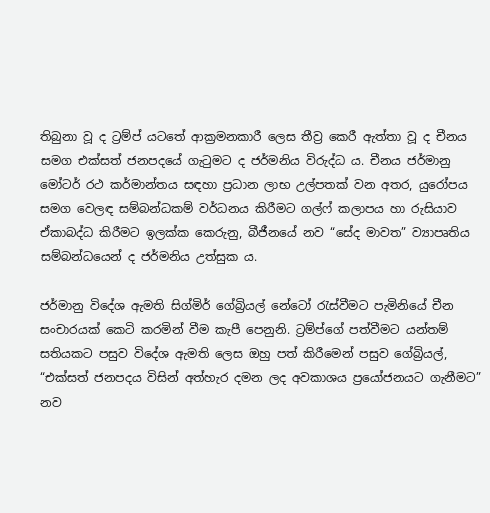තිබුනා වූ ද ට්‍රම්ප් යටතේ ආක්‍රමනකාරී ලෙස තීව්‍ර කෙරී ඇත්තා වූ ද චීනය සමග එක්සත් ජනපදයේ ගැටුමට ද ජර්මනිය විරුද්ධ ය. චීනය ජර්මානු මෝටර් රථ කර්මාන්තය සඳහා ප්‍රධාන ලාභ උල්පතක් වන අතර, යුරෝපය සමග වෙලඳ සම්බන්ධකම් වර්ධනය කිරීමට ගල්ෆ් කලාපය හා රුසියාව ඒකාබද්ධ කිරීමට ඉලක්ක කෙරුනු, බීජීනයේ නව “සේද මාවත” ව්‍යාපෘතිය සම්බන්ධයෙන් ද ජර්මනිය උත්සුක ය.

ජර්මානු විදේශ ඇමති සිග්මිර් ගේබ්‍රියල් නේටෝ රැස්වීමට පැමිනියේ චීන සංචාරයක් කෙටි කරමින් වීම කැපී පෙනුනි. ට්‍රම්ප්ගේ පත්වීමට යන්තම් සතියකට පසුව විදේශ ඇමති ලෙස ඔහු පත් කිරීමෙන් පසුව ගේබ්‍රියල්, “එක්සත් ජනපදය විසින් අත්හැර දමන ලද අවකාශය ප්‍රයෝජනයට ගැනීමට” නව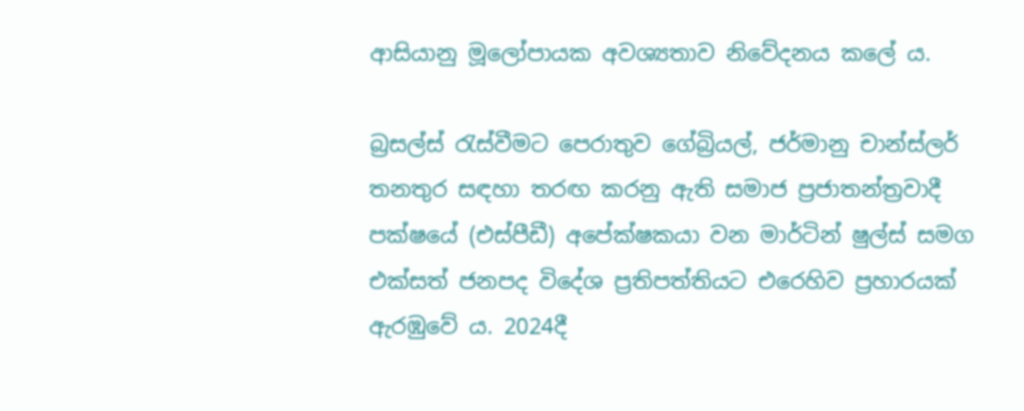ආසියානු මූලෝපායක අවශ්‍යතාව නිවේදනය කලේ ය.

බ්‍රසල්ස් රැස්වීමට පෙරාතුව ගේබ්‍රියල්, ජර්මානු චාන්ස්ලර් තනතුර සඳහා තරඟ කරනු ඇති සමාජ ප්‍රජාතන්ත්‍රවාදී පක්ෂයේ (එස්පීඩී) අපේක්ෂකයා වන මාර්ටින් ෂුල්ස් සමග එක්සත් ජනපද විදේශ ප්‍රතිපත්තියට එරෙහිව ප්‍රහාරයක් ඇරඹුවේ ය. 2024දී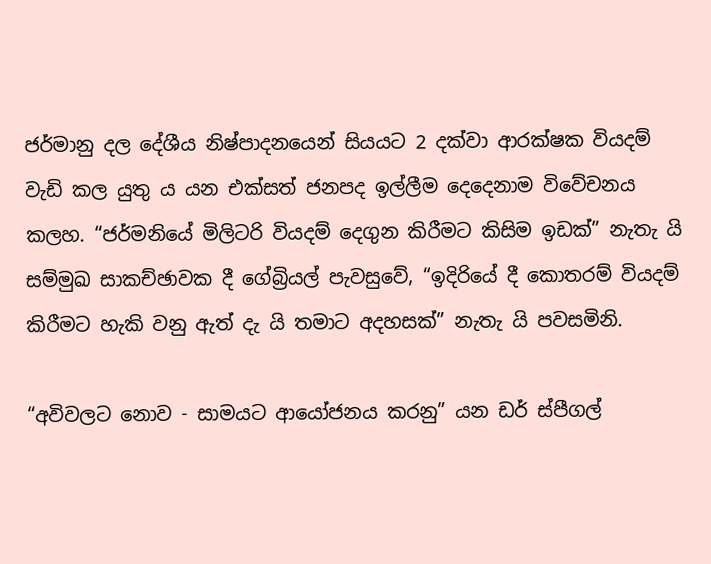ජර්මානු දල දේශීය නිෂ්පාදනයෙන් සියයට 2 දක්වා ආරක්ෂක වියදම් වැඩි කල යුතු ය යන එක්සත් ජනපද ඉල්ලීම දෙදෙනාම විවේචනය කලහ. “ජර්මනියේ මිලිටරි වියදම් දෙගුන කිරීමට කිසිම ඉඩක්” නැතැ යි සම්මුඛ සාකච්ඡාවක දී ගේබ්‍රියල් පැවසුවේ, “ඉදිරියේ දී කොතරම් වියදම් කිරීමට හැකි වනු ඇත් දැ යි තමාට අදහසක්” නැතැ යි පවසමිනි.

“අවිවලට නොව - සාමයට ආයෝජනය කරනු” යන ඩර් ස්පීගල්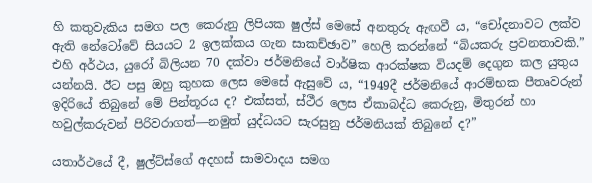හි කතුවැකිය සමග පල කෙරුනු ලිපියක ෂුල්ස් මෙසේ අනතුරු ඇඟවී ය, “චෝදනාවට ලක්ව ඇති නේටෝවේ සියයට 2 ඉලක්කය ගැන සාකච්ඡාව” හෙලි කරන්නේ “බියකරු ප්‍රවනතාවකි.” එහි අර්ථය, යුරෝ බිලියන 70 දක්වා ජර්මනියේ වාර්ෂික ආරක්ෂක වියදම් දෙගුන කල යුතුය යන්නයි. ඊට පසු ඔහු කුහක ලෙස මෙසේ ඇසුවේ ය, “1949දී ජර්මනියේ ආරම්භක පීතෘවරුන් ඉදිරියේ තිබුනේ මේ පින්තූරය ද? එක්සත්, ස්ථීර ලෙස ඒකාබද්ධ කෙරුනු, මිතුරන් හා හවුල්කරුවන් පිරිවරාගත්―නමුත් යුද්ධයට සැරසුනු ජර්මනියක් තිබුනේ ද?”

යතාර්ථයේ දී, ෂුල්ට්ස්ගේ අදහස් සාමවාදය සමග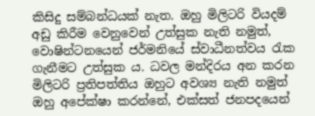කිසිදු සම්බන්ධයක් නැත. ඔහු මිලිටරි වියදම් අඩු කිරීම වෙනුවෙන් උත්සුක නැති නමුත්, වොෂින්ටනයෙන් ජර්මනියේ ස්වාධීනත්වය රැක ගැනීමට උත්සුක ය. ධවල මන්දිරය අන කරන මිලිටරි ප්‍රතිපත්තිය ඔහුට අවශ්‍ය නැති නමුත් ඔහු අපේක්ෂා කරන්නේ, එක්සත් ජනපදයෙන්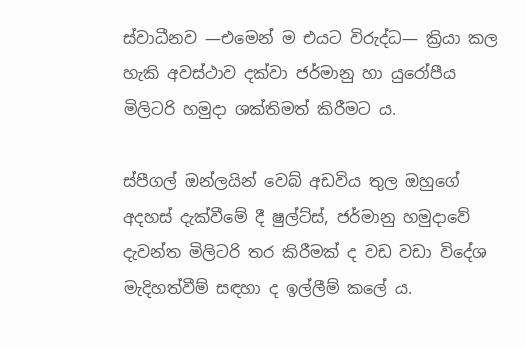ස්වාධීනව ―එමෙන් ම එයට විරුද්ධ― ක්‍රියා කල හැකි අවස්ථාව දක්වා ජර්මානු හා යුරෝපීය මිලිටරි හමුදා ශක්තිමත් කිරීමට ය.

ස්පීගල් ඔන්ලයින් වෙබ් අඩවිය තුල ඔහුගේ අදහස් දැක්වීමේ දී ෂුල්ට්ස්, ජර්මානු හමුදාවේ දැවන්ත මිලිටරි තර කිරීමක් ද වඩ වඩා විදේශ මැදිහත්වීම් සඳහා ද ඉල්ලීම් කලේ ය.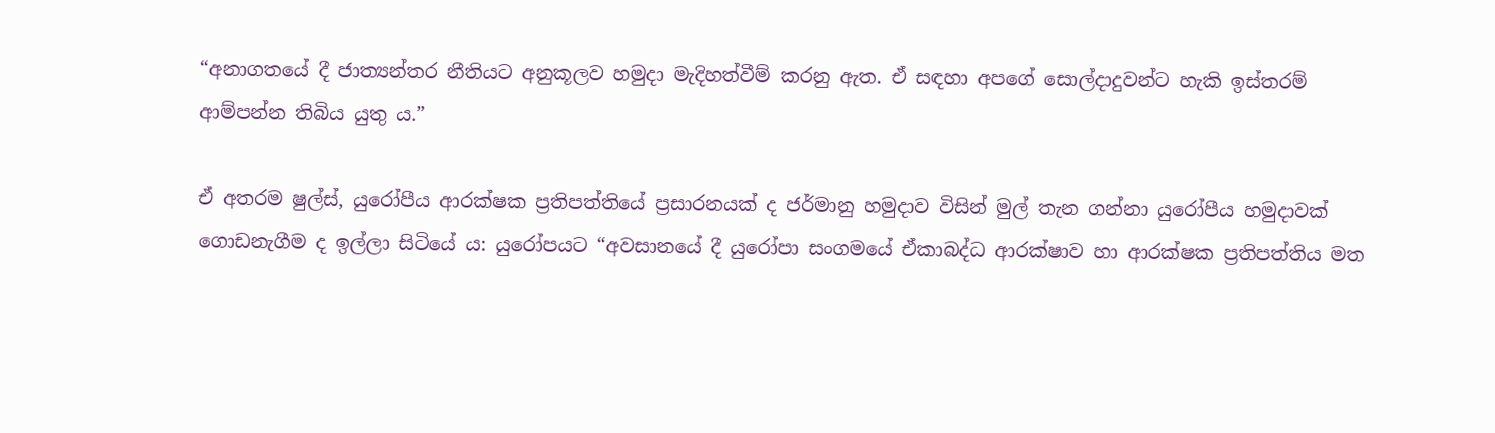“අනාගතයේ දී ජාත්‍යන්තර නීතියට අනුකූලව හමුදා මැදිහත්වීම් කරනු ඇත. ඒ සඳහා අපගේ සොල්දාදුවන්ට හැකි ඉස්තරම් ආම්පන්න තිබිය යුතු ය.”

ඒ අතරම ෂුල්ස්, යුරෝපීය ආරක්ෂක ප්‍රතිපත්තියේ ප්‍රසාරනයක් ද ජර්මානු හමුදාව විසින් මුල් තැන ගන්නා යුරෝපීය හමුදාවක් ගොඩනැගීම ද ඉල්ලා සිටියේ ය: යුරෝපයට “අවසානයේ දී යුරෝපා සංගමයේ ඒකාබද්ධ ආරක්ෂාව හා ආරක්ෂක ප්‍රතිපත්තිය මත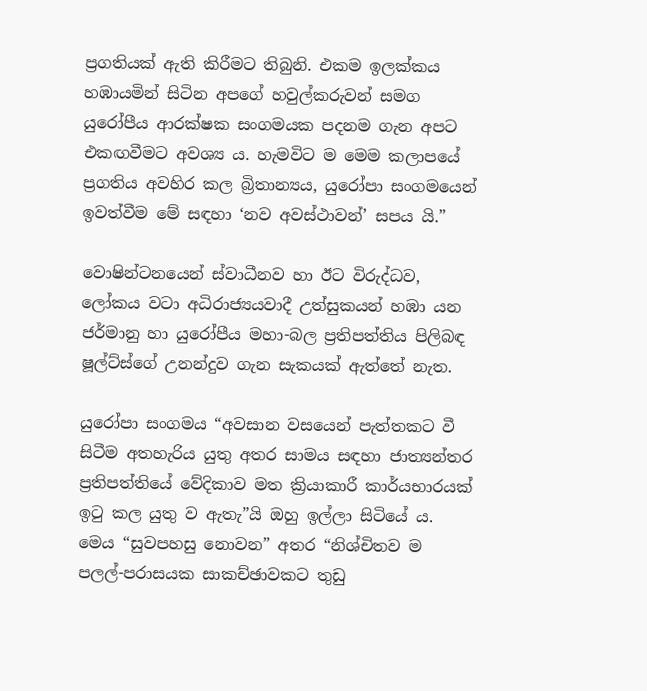ප්‍රගතියක් ඇති කිරීමට තිබුනි. එකම ඉලක්කය හඹායමින් සිටින අපගේ හවුල්කරුවන් සමග යුරෝපීය ආරක්ෂක සංගමයක පදනම ගැන අපට එකඟවීමට අවශ්‍ය ය. හැමවිට ම මෙම කලාපයේ ප්‍රගතිය අවහිර කල බ්‍රිතාන්‍යය, යුරෝපා සංගමයෙන් ඉවත්වීම මේ සඳහා ‘නව අවස්ථාවන්’ සපය යි.”

වොෂින්ටනයෙන් ස්වාධීනව හා ඊට විරුද්ධව, ලෝකය වටා අධිරාජ්‍යයවාදී උත්සුකයන් හඹා යන ජර්මානු හා යුරෝපීය මහා-බල ප්‍රතිපත්තිය පිලිබඳ ෂූල්ට්ස්ගේ උනන්දුව ගැන සැකයක් ඇත්තේ නැත.

යුරෝපා සංගමය “අවසාන වසයෙන් පැත්තකට වී සිටීම අතහැරිය යුතු අතර සාමය සඳහා ජාත්‍යන්තර ප්‍රතිපත්තියේ වේදිකාව මත ක්‍රියාකාරී කාර්යභාරයක් ඉටු කල යුතු ව ඇතැ”යි ඔහු ඉල්ලා සිටියේ ය. මෙය “සුවපහසු නොවන” අතර “නිශ්චිතව ම පලල්-පරාසයක සාකච්ඡාවකට තුඩු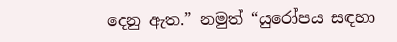දෙනු ඇත.” නමුත් “යුරෝපය සඳහා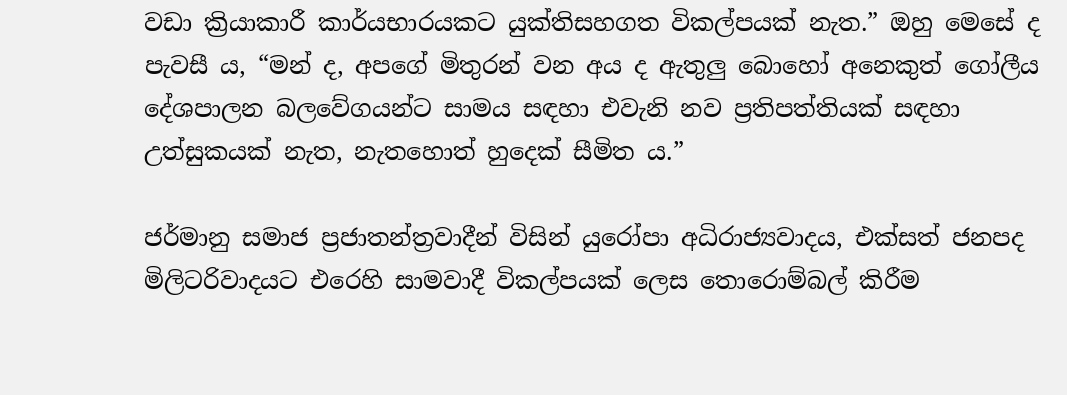වඩා ක්‍රියාකාරී කාර්යභාරයකට යුක්තිසහගත විකල්පයක් නැත.” ඔහු මෙසේ ද පැවසී ය, “මන් ද, අපගේ මිතුරන් වන අය ද ඇතුලු බොහෝ අනෙකුත් ගෝලීය දේශපාලන බලවේගයන්ට සාමය සඳහා එවැනි නව ප්‍රතිපත්තියක් සඳහා උත්සුකයක් නැත, නැතහොත් හුදෙක් සීමිත ය.”

ජර්මානු සමාජ ප්‍රජාතන්ත්‍රවාදීන් විසින් යුරෝපා අධිරාජ්‍යවාදය, එක්සත් ජනපද මිලිටරිවාදයට එරෙහි සාමවාදී විකල්පයක් ලෙස තොරොම්බල් කිරීම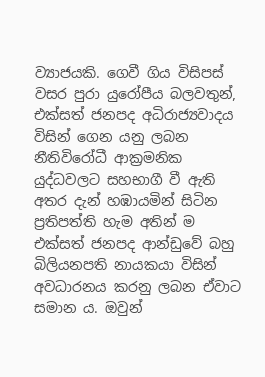ව්‍යාජයකි. ගෙවී ගිය විසිපස් වසර පුරා යුරෝපීය බලවතුන්, එක්සත් ජනපද අධිරාජ්‍යවාදය විසින් ගෙන යනු ලබන නීතිවිරෝධී ආක්‍රමනික යුද්ධවලට සහභාගී වී ඇති අතර දැන් හඹායමින් සිටින ප්‍රතිපත්ති හැම අතින් ම එක්සත් ජනපද ආන්ඩුවේ බහු බිලියනපති නායකයා විසින් අවධාරනය කරනු ලබන ඒවාට සමාන ය. ඔවුන්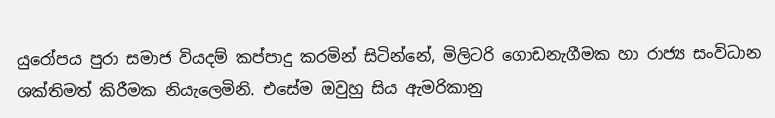යුරෝපය පුරා සමාජ වියදම් කප්පාදු කරමින් සිටින්නේ, මිලිටරි ගොඩනැගීමක හා රාජ්‍ය සංවිධාන ශක්තිමත් කිරීමක නියැලෙමිනි. එසේම ඔවුහු සිය ඇමරිකානු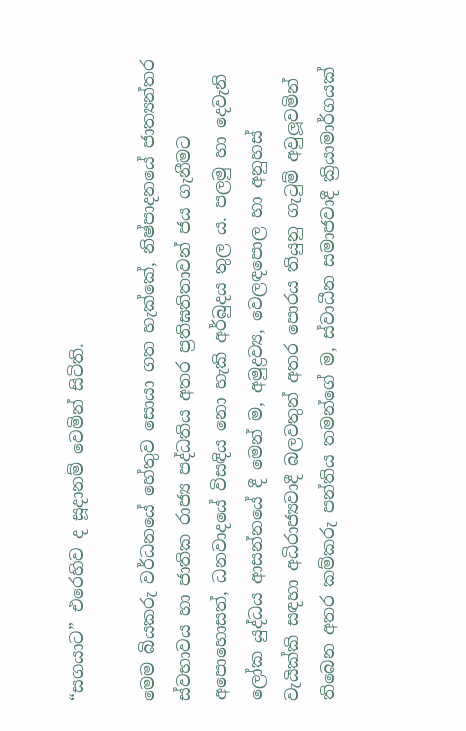“සගයාට” එරෙහිව ද සූදානම් වෙමින් සිටිති.

මෙම බියකරු වර්ධනයේ හේතුව සොයා ගත හැක්කේ, නිෂ්පාදනයේ ජාත්‍යන්තර ස්වභාවය හා ජාතික රාජ්‍ය පද්ධතිය අතර ප්‍රතිඝතිතාවන් ජය ගැනීමට අපොහොසත්, ධනවාදයේ විසඳිය නො හැකි අර්බුදය තුල ය. පලමු හා දෙවැනි ලෝක යුද්ධය ආසන්නයේ දී මෙන් ම, අමුද්‍රව්‍ය, වෙලඳපොල හා අනුහස් වැයික්කි සඳහා අධිරාජ්‍යවාදී බලවතුන් අතර පොරය තියුනු ගැටුම් අවුලූවමින් තිබෙන අතර කම්කරු පන්තිය තමන්ගේ ම, ස්වාධීන සමාජවාදී ක්‍රියාමාර්ගයක්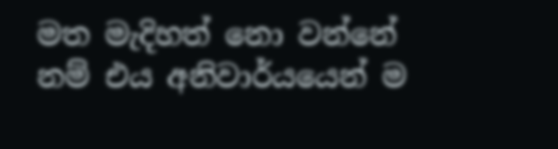මත මැදිහත් නො වන්නේ නම් එය අනිවාර්යයෙන් ම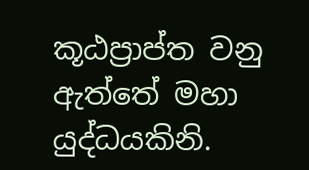කූඨප්‍රාප්ත වනු ඇත්තේ මහා යුද්ධයකිනි.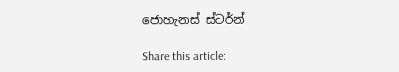ජොහැනස් ස්ටර්න්

Share this article: